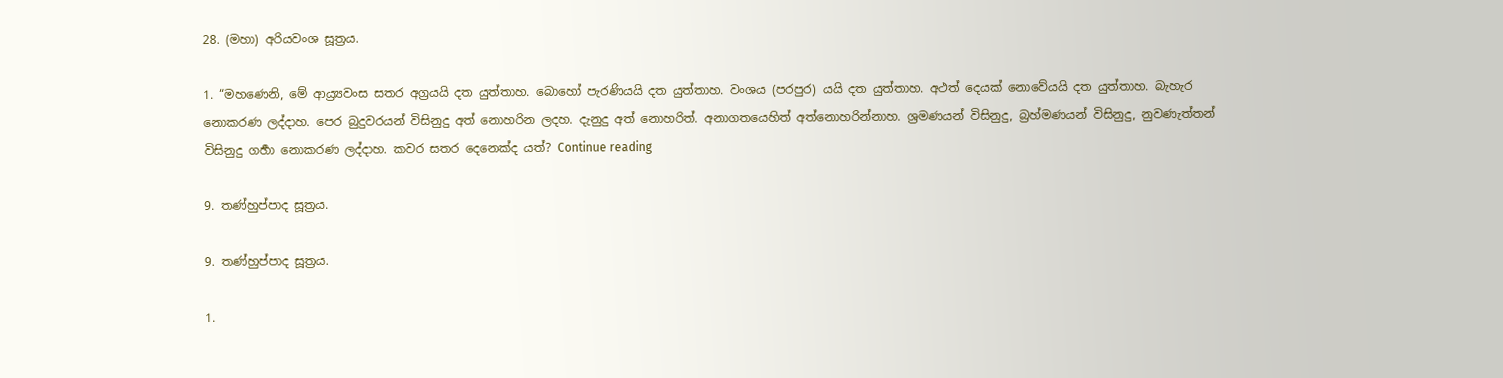28. (මහා) අරියවංශ සූත්‍රය.

1. “මහණෙනි, මේ ආය්‍ර්‍යවංස සතර අග්‍රයයි දත යුත්තාහ. බොහෝ පැරණියයි දත යුත්තාහ. වංශය (පරපුර) යයි දත යුත්තාහ. අථත් දෙයක් නොවේයයි දත යුත්තාහ. බැහැර නොකරණ ලද්දාහ. පෙර බුදුවරයන් විසිනුදු අත් නොහරින ලදහ. දැනුදු අත් නොහරිත්. අනාගතයෙහිත් අත්නොහරින්නාහ. ශ්‍රමණයන් විසිනුදු, බ්‍රහ්මණයන් විසිනුදු, නුවණැත්තන් විසිනුදු ගර්‍හා නොකරණ ලද්දාහ. කවර සතර දෙනෙක්ද යත්? Continue reading

9. තණ්හුප්පාද සූත්‍රය.

9. තණ්හුප්පාද සූත්‍රය.

1.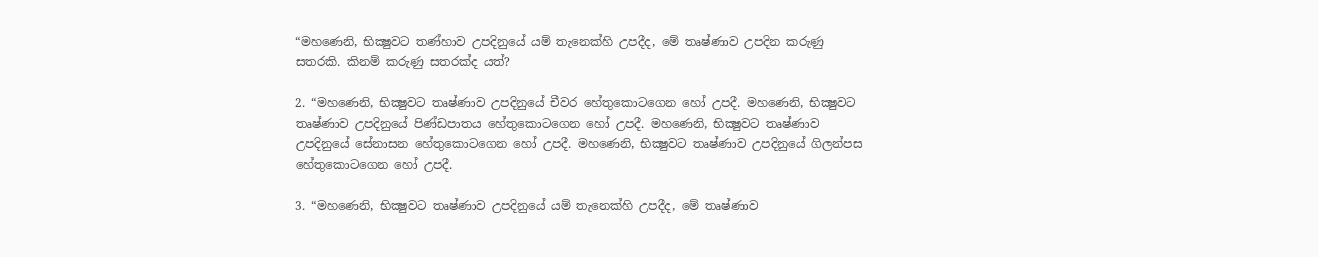“මහණෙනි, භික්‍ෂුවට තණ්හාව උපදිනුයේ යම් තැනෙක්හි උපදීද, මේ තෘෂ්ණාව උපදින කරුණු සතරකි. කිනම් කරුණු සතරක්ද යත්?

2. “මහණෙනි, භික්‍ෂුවට තෘෂ්ණාව උපදිනුයේ චීවර හේතුකොටගෙන හෝ උපදී. මහණෙනි, භික්‍ෂුවට තෘෂ්ණාව උපදිනුයේ පිණ්ඩපාතය හේතුකොටගෙන හෝ උපදී. මහණෙනි, භික්‍ෂුවට තෘෂ්ණාව උපදිනුයේ සේනාසන හේතුකොටගෙන හෝ උපදී. මහණෙනි, භික්‍ෂුවට තෘෂ්ණාව උපදිනුයේ ගිලන්පස හේතුකොටගෙන හෝ උපදී.

3. “මහණෙනි, භික්‍ෂුවට තෘෂ්ණාව උපදිනුයේ යම් තැනෙක්හි උපදීද, මේ තෘෂ්ණාව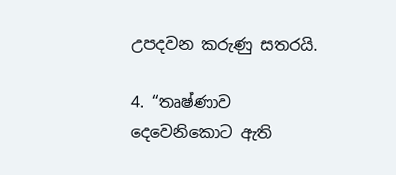උපදවන කරුණු සතරයි.

4. “තෘෂ්ණාව දෙවෙනිකොට ඇති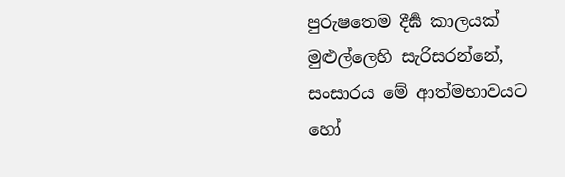පුරුෂතෙම දීර්‍ඝ කාලයක් මුළුල්ලෙහි සැරිසරන්නේ, සංසාරය මේ ආත්මභාවයට හෝ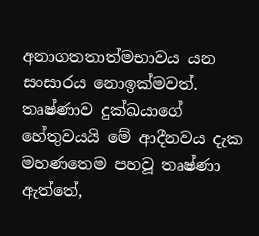අනාගතතාත්මභාවය යන සංසාරය නොඉක්මවත්. තෘෂ්ණාව දුක්ඛයාගේ හේතුවයයි මේ ආදීනවය දැක මහණතෙම පහවූ තෘෂ්ණා ඇත්තේ,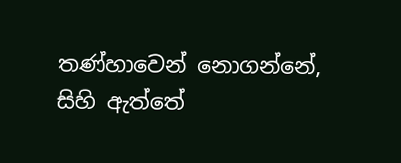තණ්හාවෙන් නොගන්නේ, සිහි ඇත්තේ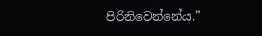පිරිනිවෙන්නේය.”